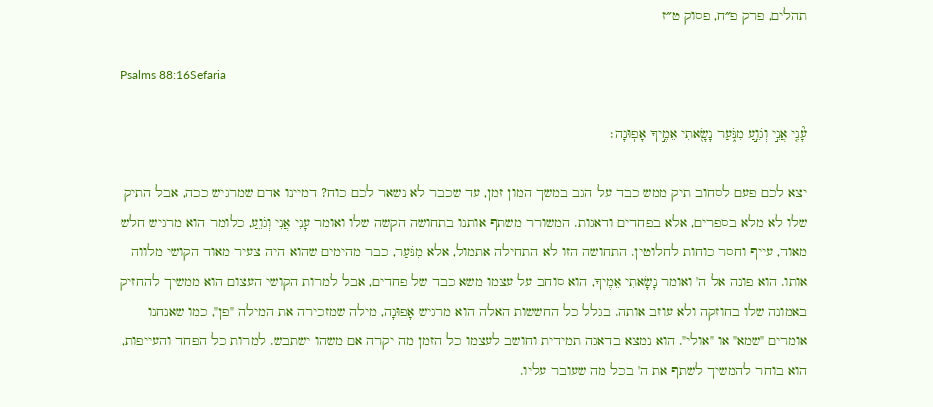תהלים, פרק פ״ח, פסוק ט״ז

Psalms 88:16Sefaria

עָ֘נִ֤י אֲנִ֣י וְגֹוֵ֣עַ מִנֹּ֑עַר נָשָׂ֖אתִי אֵמֶ֣יךָ אָפֽוּנָה׃

יצא לכם פעם לסחוב תיק ממש כבד על הגב במשך המון זמן, עד שכבר לא נשאר לכם כוח? דמיינו אדם שמרגיש ככה, אבל התיק שלו לא מלא בספרים, אלא בפחדים ודאגות. המשורר משתף אותנו בתחושה הקשה שלו ואומר עָנִי אֲנִי וְגֹוֵעַ, כלומר הוא מרגיש חלש מאוד, עייף וחסר כוחות לחלוטין. התחושה הזו לא התחילה אתמול, אלא מִנֹּעַר, כבר מהימים שהוא היה צעיר מאוד הקושי מלווה אותו. הוא פונה אל ה' ואומר נָשָׂאתִי אֵמֶיךָ, הוא סוחב על עצמו משא כבד של פחדים, אבל למרות הקושי העצום הוא ממשיך להחזיק באמונה שלו בחוזקה ולא עוזב אותה. בגלל כל החששות האלה הוא מרגיש אָפוּנָה, מילה שמזכירה את המילה "פן", כמו שאנחנו אומרים "שמא" או "אולי". הוא נמצא בדאגה תמידית וחושב לעצמו כל הזמן מה יקרה אם משהו ישתבש. למרות כל הפחד והעייפות, הוא בוחר להמשיך לשתף את ה' בכל מה שעובר עליו.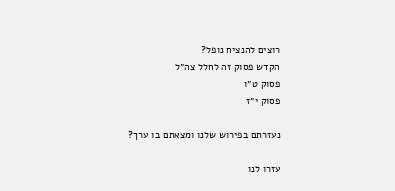רוצים להנציח נופל?
הקדש פסוק זה לחלל צה״ל
פסוק ט״ו
פסוק י״ז

נעזרתם בפירוש שלנו ומצאתם בו ערך?

עזרו לנו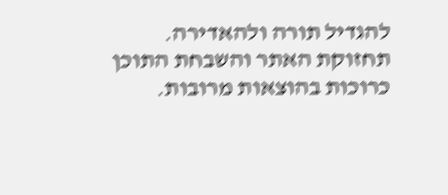להגדיל תורה ולהאדירה. תחזוקת האתר והשבחת התוכן כרוכות בהוצאות מרובות.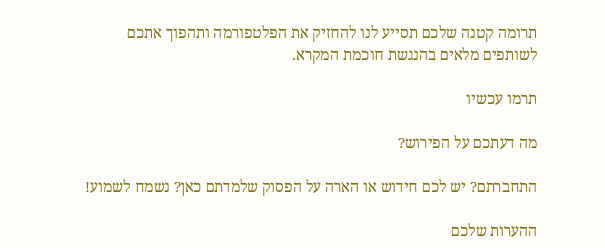תרומה קטנה שלכם תסייע לנו להחזיק את הפלטפורמה ותהפוך אתכם לשותפים מלאים בהנגשת חוכמת המקרא.

תרמו עכשיו

מה דעתכם על הפירוש?

התחברתם? יש לכם חידוש או הארה על הפסוק שלמדתם כאן? נשמח לשמוע!

ההערות שלכם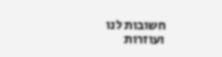חשובות לנו ועוזרות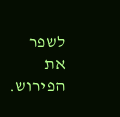לשפר את הפירוש.